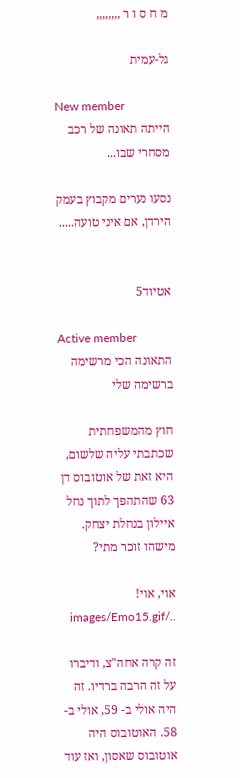מ ח ס ו ר ,,,,,,,,

גל-עמית

New member
הייתה תאונה של רכב מסחרי שבו...

נסעו נערים מקבוץ בעמק הירדן, אם איני טועה.....


אטיוד5

Active member
התאונה הכי מרשימה ברשימה שלי

חוץ מהמשפחתית שכתבתי עליה שלשום, היא זאת של אוטובוס דן 63 שהתהפך לתוך נחל איילון בנחלת יצחק. מישהו זוכר מתי?

אוי, אוי! ../images/Emo15.gif

זה קרה אחה"צ, ודיברו על זה הרבה ברדיו. זה היה אולי ב- 59, אולי ב- 58. האוטובוס היה אוטובוס שאסון, ואז עוד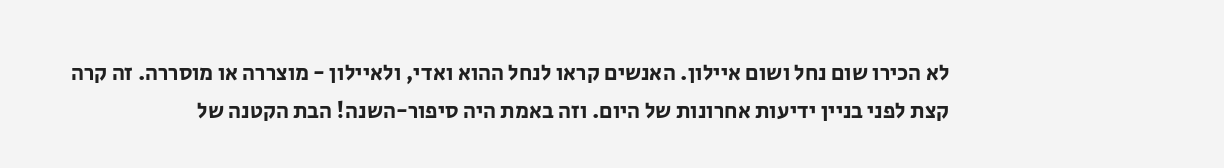לא הכירו שום נחל ושום איילון. האנשים קראו לנחל ההוא ואדי, ולאיילון - מוצררה או מוסררה. זה קרה קצת לפני בניין ידיעות אחרונות של היום. וזה באמת היה סיפור-השנה! הבת הקטנה של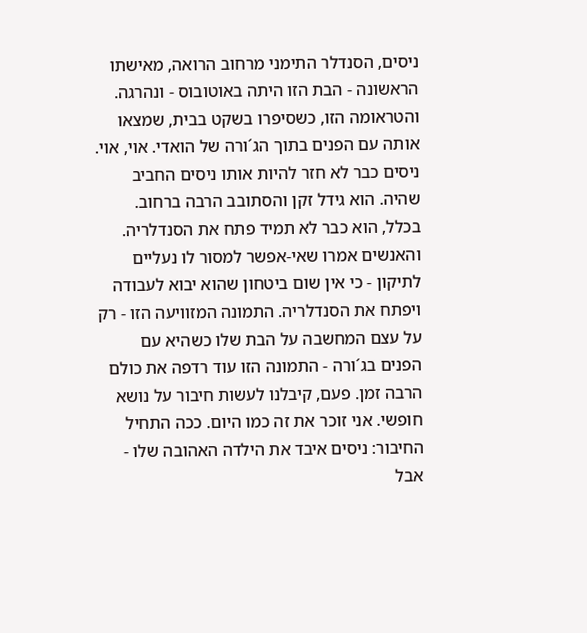ניסים, הסנדלר התימני מרחוב הרואה, מאישתו הראשונה - הבת הזו היתה באוטובוס - ונהרגה. והטראומה הזו, כשסיפרו בשקט בבית, שמצאו אותה עם הפנים בתוך הג´ורה של הואדי. אוי, אוי. ניסים כבר לא חזר להיות אותו ניסים החביב שהיה. הוא גידל זקן והסתובב הרבה ברחוב. בכלל, הוא כבר לא תמיד פתח את הסנדלריה. והאנשים אמרו שאי-אפשר למסור לו נעליים לתיקון - כי אין שום ביטחון שהוא יבוא לעבודה ויפתח את הסנדלריה. התמונה המזוויעה הזו - רק על עצם המחשבה על הבת שלו כשהיא עם הפנים בג´ורה - התמונה הזו עוד רדפה את כולם הרבה זמן. פעם, קיבלנו לעשות חיבור על נושא חופשי. אני זוכר את זה כמו היום. ככה התחיל החיבור: ניסים איבד את הילדה האהובה שלו - אבל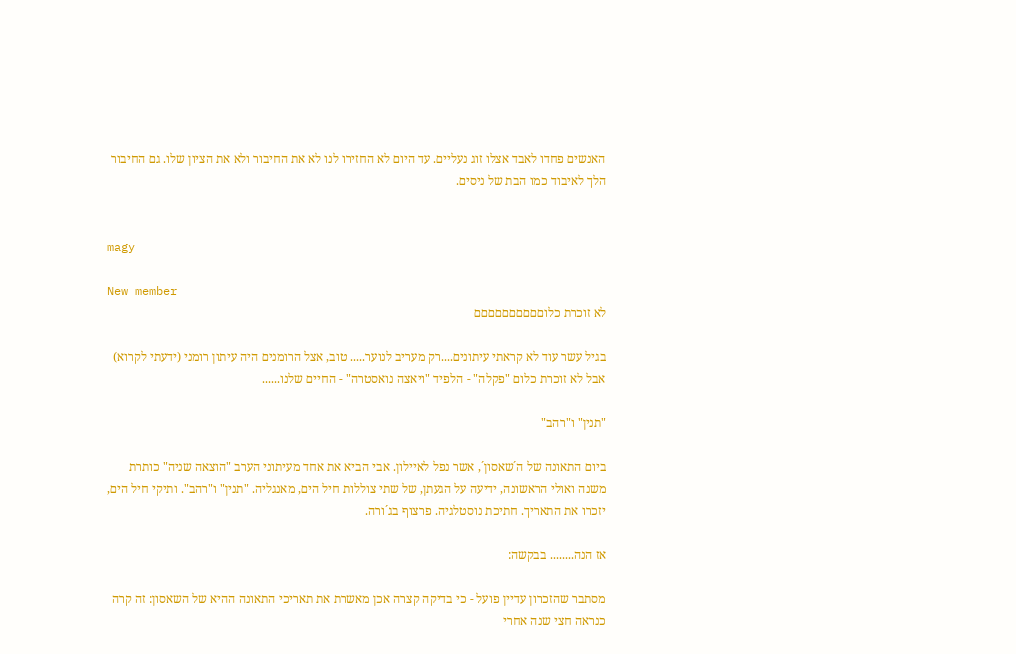האנשים פחדו לאבד אצלו זוג נעליים. עד היום לא החזירו לנו לא את החיבור ולא את הציון שלו. גם החיבור הלך לאיבוד כמו הבת של ניסים.


magy

New member
לא זוכרת כלוםםםםםםםםםם

בגיל עשר עוד לא קראתי עיתונים....רק מעריב לנוער..... טוב, אצל הרומנים היה עיתון רומני (ידעתי לקרוא) אבל לא זוכרת כלום "פקלה" - הלפיד "ויאצה נואסטרה" - החיים שלנו......

"תנין" ו"רהב"

ביום התאונה של ה´שאסון´, אשר נפל לאיילון. אבי הביא את אחד מעיתוני הערב "הוצאה שניה" כותרת משנה ואולי הראשונה, ידיעה על הגעתן, של שתי צוללות חיל הים, מאנגליה. "תנין" ו"רהב". ותיקי חיל הים, יזכרו את התאריך. חתיכת נוסטלגיה. פרצוף בג´ורה.

אז הנה........ בבקשה:

מסתבר שהזכרון עדיין פועל - כי בדיקה קצרה אכן מאשרת את תאריכי התאונה ההיא של השאסון: זה קרה כנראה חצי שנה אחרי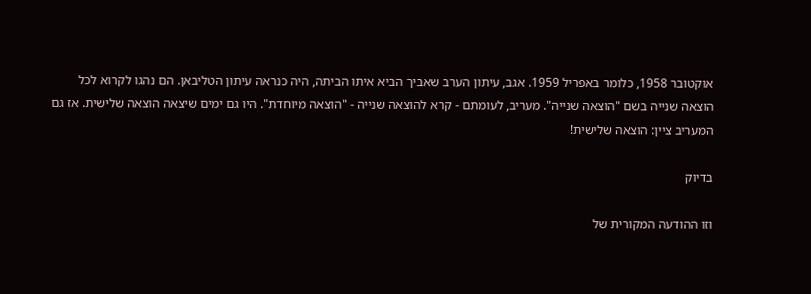אוקטובר 1958, כלומר באפריל 1959. אגב, עיתון הערב שאביך הביא איתו הביתה, היה כנראה עיתון הטליבאן. הם נהגו לקרוא לכל הוצאה שנייה בשם "הוצאה שנייה". מעריב, לעומתם - קרא להוצאה שנייה - "הוצאה מיוחדת". היו גם ימים שיצאה הוצאה שלישית. אז גם המעריב ציין: הוצאה שלישית!

בדיוק

וזו ההודעה המקורית של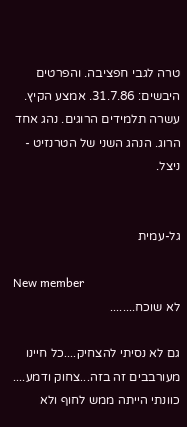טרה לגבי חפציבה. והפרטים היבשים: 31.7.86. אמצע הקיץ. עשרה תלמידים הרוגים. נהג אחד הרוג. הנהג השני של הטרנזיט - ניצל.


גל-עמית

New member
לא שוכח........

גם לא נסיתי להצחיק....כל חיינו מעורבבים זה בזה...צחוק ודמע.... כוונתי הייתה ממש לחוף ולא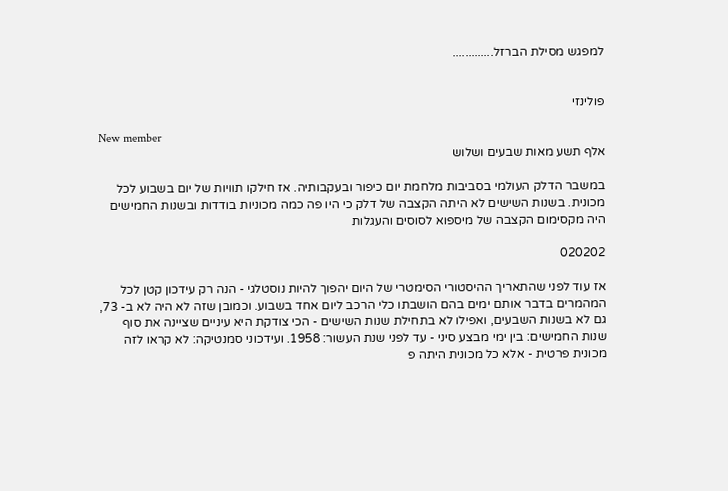למפגש מסילת הברזל.............


פולינזי

New member
אלף תשע מאות שבעים ושלוש

במשבר הדלק העולמי בסביבות מלחמת יום כיפור ובעקבותיה. אז חילקו תוויות של יום בשבוע לכל מכונית. בשנות השישים לא היתה הקצבה של דלק כי היו פה כמה מכוניות בודדות ובשנות החמישים היה מקסימום הקצבה של מיספוא לסוסים והעגלות

020202

אז עוד לפני שהתאריך ההיסטורי הסימטרי של היום יהפוך להיות נוסטלגי - הנה רק עידכון קטן לכל המהמרים בדבר אותם ימים בהם הושבתו כלי הרכב ליום אחד בשבוע. וכמובן שזה לא היה לא ב- 73, גם לא בשנות השבעים, ואפילו לא בתחילת שנות השישים - הכי צודקת היא עיניים שציינה את סוף שנות החמישים: בין ימי מבצע סיני - עד לפני שנת העשור: 1958. ועידכוני סמנטיקה: לא קראו לזה מכונית פרטית - אלא כל מכונית היתה פ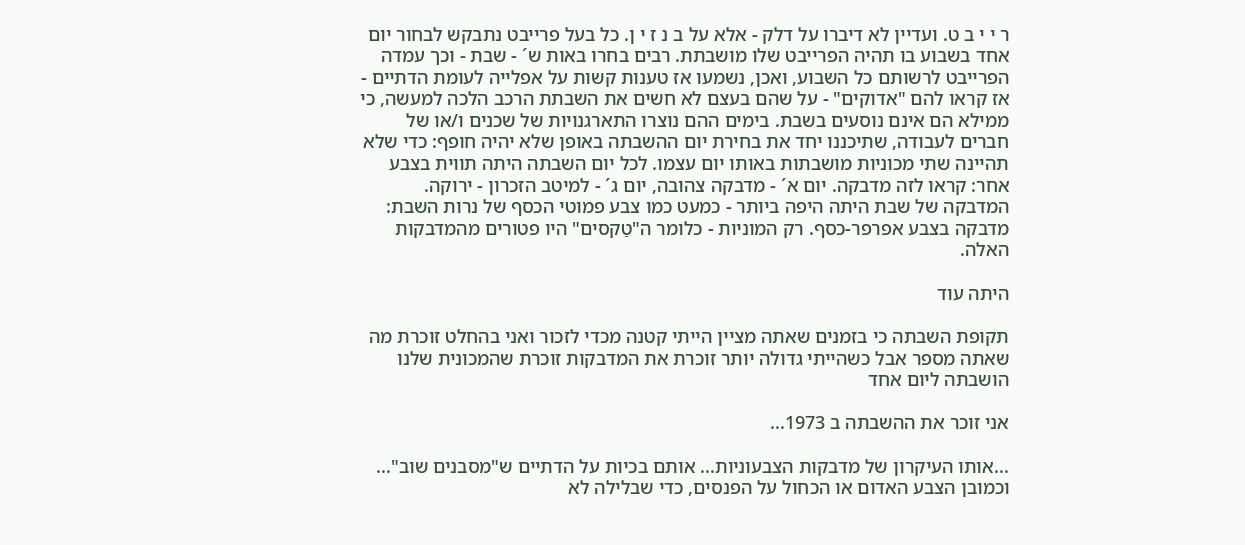ר י י ב ט. ועדיין לא דיברו על דלק - אלא על ב נ ז י ן. כל בעל פרייבט נתבקש לבחור יום אחד בשבוע בו תהיה הפרייבט שלו מושבתת. רבים בחרו באות ש´ - שבת - וכך עמדה הפרייבט לרשותם כל השבוע, ואכן, נשמעו אז טענות קשות על אפלייה לעומת הדתיים - אז קראו להם "אדוקים" - על שהם בעצם לא חשים את השבתת הרכב הלכה למעשה, כי ממילא הם אינם נוסעים בשבת. בימים ההם נוצרו התארגנויות של שכנים ו/או של חברים לעבודה, שתיכננו יחד את בחירת יום ההשבתה באופן שלא יהיה חופף: כדי שלא תהיינה שתי מכוניות מושבתות באותו יום עצמו. לכל יום השבתה היתה תווית בצבע אחר: קראו לזה מדבקה. יום א´ - מדבקה צהובה, יום ג´ - למיטב הזכרון - ירוקה. המדבקה של שבת היתה היפה ביותר - כמעט כמו צבע פמוטי הכסף של נרות השבת: מדבקה בצבע אפרפר-כסף. רק המוניות - כלומר ה"טַקסים" היו פטורים מהמדבקות האלה.

היתה עוד

תקופת השבתה כי בזמנים שאתה מציין הייתי קטנה מכדי לזכור ואני בהחלט זוכרת מה שאתה מספר אבל כשהייתי גדולה יותר זוכרת את המדבקות זוכרת שהמכונית שלנו הושבתה ליום אחד

אני זוכר את ההשבתה ב 1973...

...אותו העיקרון של מדבקות הצבעוניות... אותם בכיות על הדתיים ש"מסבנים שוב"... וכמובן הצבע האדום או הכחול על הפנסים, כדי שבלילה לא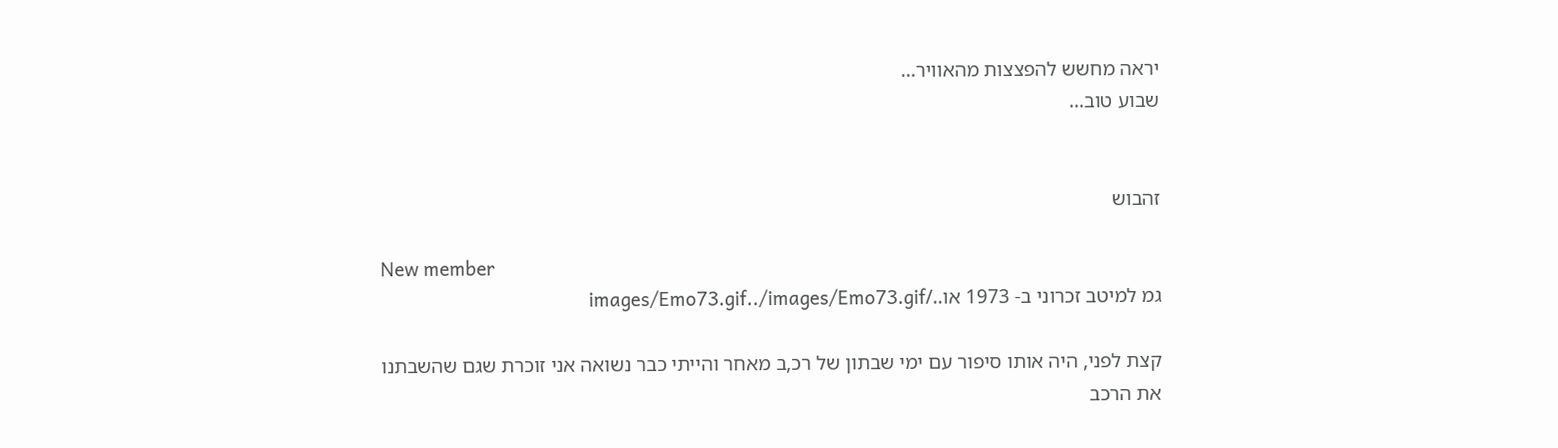יראה מחשש להפצצות מהאוויר...
שבוע טוב...


זהבוש

New member
גמ למיטב זכרוני ב- 1973 או../images/Emo73.gif../images/Emo73.gif

קצת לפני, היה אותו סיפור עם ימי שבתון של רכ,ב מאחר והייתי כבר נשואה אני זוכרת שגם שהשבתנו את הרכב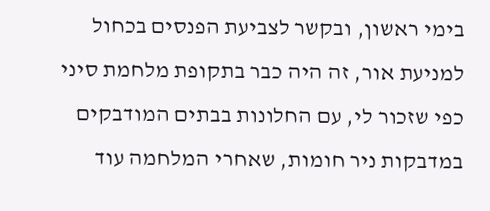בימי ראשון, ובקשר לצביעת הפנסים בכחול למניעת אור, זה היה כבר בתקופת מלחמת סיני כפי שזכור לי, עם החלונות בבתים המודבקים במדבקות ניר חומות, שאחרי המלחמה עוד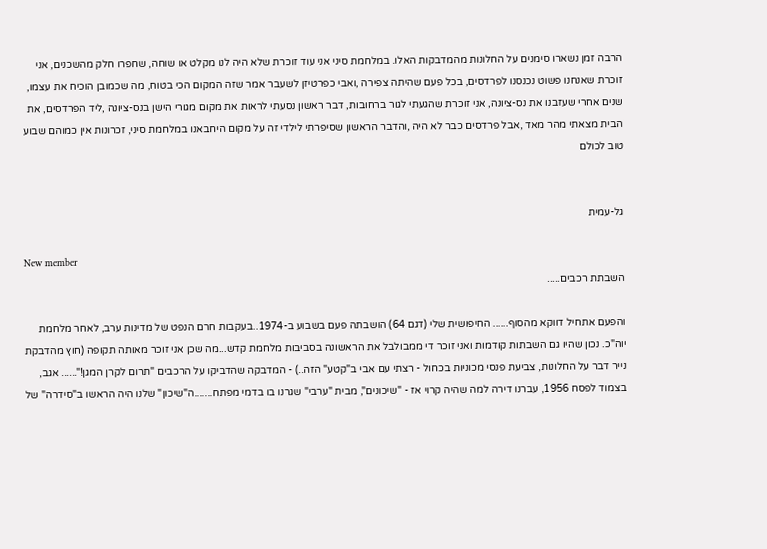הרבה זמן נשארו סימנים על החלונות מהמדבקות האלו. במלחמת סיני אני עוד זוכרת שלא היה לנו מקלט או שוחה, שחפרו חלק מהשכנים, אני זוכרת שאנחנו פשוט נכנסנו לפרדסים, בכל פעם שהיתה צפירה ,ואבי כפרטיזן לשעבר אמר שזה המקום הכי בטוח, מה שכמובן הוכיח את עצמו, שנים אחרי שעזבנו את נס-ציונה, אני זוכרת שהגעתי לגור ברחובות, דבר ראשון נסעתי לראות את מקום מגורי הישן בנס-ציונה ,ליד הפרדסים, את הבית מצאתי מהר מאד ,אבל פרדסים כבר לא היה ,והדבר הראשון שסיפרתי לילדי זה על מקום היחבאנו במלחמת סיני, זכרונות אין כמוהם שבוע טוב לכולם


גל-עמית

New member
השבתת רכבים.....

והפעם אתחיל דווקא מהסוף...... החיפושית שלי (דגם 64) הושבתה פעם בשבוע ב-1974..בעקבות חרם הנפט של מדינות ערב, לאחר מלחמת יוה"כ. נכון שהיו גם השבתות קודמות ואני זוכר די ממבולבל את הראשונה בסביבות מלחמת קדש...מה שכן אני זוכר מאותה תקופה (חוץ מהדבקת נייר דבר על החלונות, צביעת פנסי מכוניות בכחול - רצתי עם אבי ב"קטע" הזה..) - המדבקה שהדביקו על הרכבים "תרום לקרן המגן!"...... אגב, בצמוד לפסח 1956, עברנו דירה למה שהיה קרוי אז - "שיכונים", מבית "ערבי" שגרנו בו בדמי מפתח.......ה"שיכון" שלנו היה הראשו ב"סידרה" של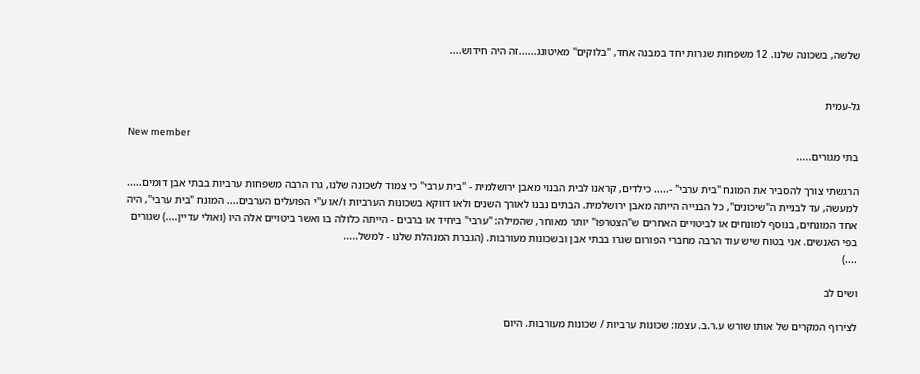שלשה, בשכונה שלנו. 12 משפחות שגרות יחד במבנה אחד, "בלוקים" מאיטונג......זה היה חידוש....


גל-עמית

New member
בתי מגורים.....

הרגשתי צורך להסביר את המונח "בית ערבי" -..... כילדים, קראנו לבית הבנוי מאבן ירושלמית - "בית ערבי" כי צמוד לשכונה שלנו, גרו הרבה משפחות ערביות בבתי אבן דומים..... למעשה, עד לבניית ה"שיכונים", כל הבנייה הייתה מאבן ירושלמית. הבתים נבנו לאורך השנים ולאו דווקא בשכונות הערביות ו/או ע"י הפועלים הערבים.... המונח "בית ערבי", היה אחד המונחים, בנוסף למונחים או לביטויים האחרים ש"הצטרפו" יותר מאוחר, שהמילה: "ערבי" ביחיד או ברבים - הייתה כלולה בו ואשר ביטויים אלה היו (ואולי עדיין....) שגורים בפי האנשים. אני בטוח שיש עוד הרבה מחברי הפורום שגרו בבתי אבן ובשכונות מעורבות. (הגברת המנהלת שלנו - למשל.....
....)

ושים לב

לצירוף המקרים של אותו שורש ע.ר.ב. עצמו: שכונות ערביות / שכונות מעורבות. היום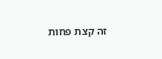זה קצת פחות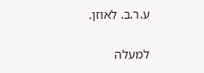ע.ר.ב. לאוזן.

למעלה